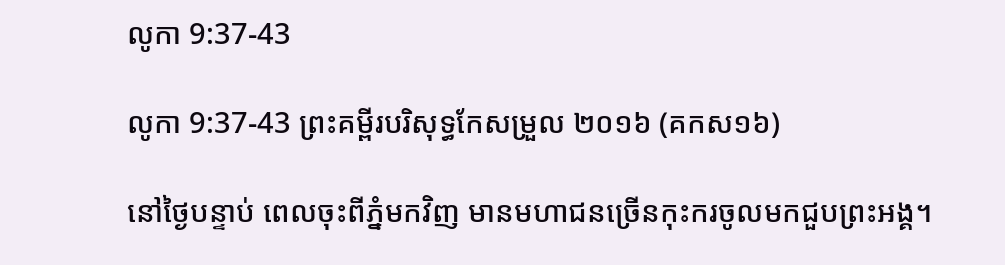លូកា 9:37-43

លូកា 9:37-43 ព្រះគម្ពីរបរិសុទ្ធកែសម្រួល ២០១៦ (គកស១៦)

នៅថ្ងៃបន្ទាប់ ពេលចុះពីភ្នំមកវិញ មានមហា‌ជនច្រើនកុះករចូលមកជួបព្រះ‌អង្គ។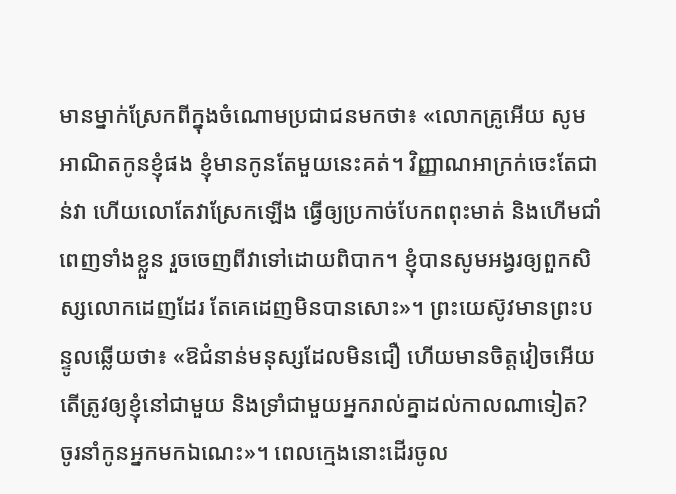មានម្នាក់ស្រែកពីក្នុងចំណោមប្រជា‌ជនមកថា៖ «លោកគ្រូអើយ សូមអាណិតកូនខ្ញុំផង ខ្ញុំមានកូនតែមួយនេះគត់។ វិញ្ញាណអាក្រក់ចេះតែជាន់វា ហើយលោតែវាស្រែកឡើង ធ្វើឲ្យប្រកាច់បែកពពុះមាត់ និងហើមជាំពេញទាំងខ្លួន រួចចេញពីវាទៅដោយពិបាក។ ខ្ញុំបានសូមអង្វរឲ្យពួកសិស្សលោកដេញដែរ តែគេដេញមិនបានសោះ»។ ព្រះ‌យេស៊ូវមានព្រះ‌បន្ទូលឆ្លើយថា៖ «ឱជំនាន់មនុស្សដែលមិនជឿ ហើយមានចិត្តវៀចអើយ តើត្រូវឲ្យខ្ញុំនៅជាមួយ និងទ្រាំជាមួយអ្នករាល់គ្នាដល់កាលណាទៀត? ចូរនាំកូនអ្នកមកឯណេះ»។ ពេលក្មេងនោះដើរចូល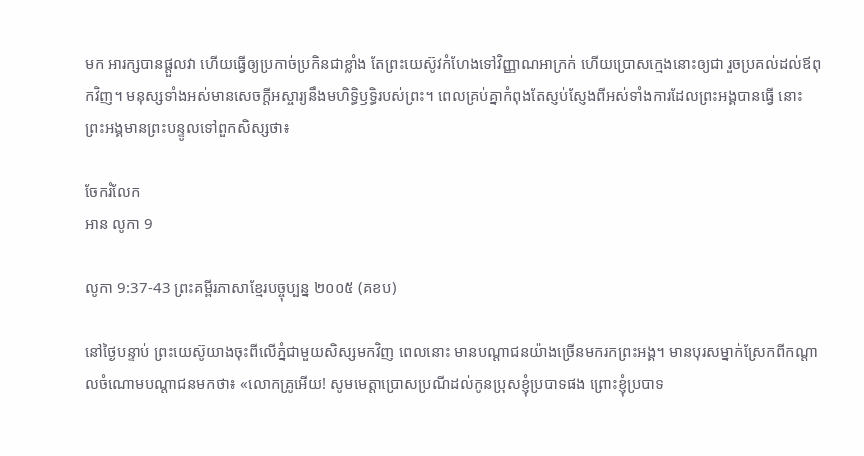មក អារក្សបានផ្តួលវា ហើយធ្វើឲ្យប្រកាច់ប្រកិនជាខ្លាំង តែព្រះ‌យេស៊ូវកំហែងទៅវិញ្ញាណអាក្រក់ ហើយប្រោសក្មេងនោះឲ្យជា រួចប្រគល់ដល់ឪពុកវិញ។ មនុស្សទាំងអស់មានសេចក្ដីអស្ចារ្យនឹងមហិទ្ធិ‌ឫទ្ធិរបស់ព្រះ។ ពេលគ្រប់គ្នាកំពុងតែស្ញប់ស្ញែងពីអស់ទាំងការដែលព្រះ‌អង្គបានធ្វើ នោះព្រះ‌អង្គមានព្រះ‌បន្ទូលទៅពួកសិស្សថា៖

ចែករំលែក
អាន លូកា 9

លូកា 9:37-43 ព្រះគម្ពីរភាសាខ្មែរបច្ចុប្បន្ន ២០០៥ (គខប)

នៅថ្ងៃបន្ទាប់ ព្រះ‌យេស៊ូយាងចុះពីលើភ្នំជាមួយសិស្សមកវិញ ពេលនោះ មានបណ្ដា‌ជនយ៉ាងច្រើនមករកព្រះអង្គ។ មានបុរសម្នាក់ស្រែកពីកណ្ដាលចំណោមបណ្ដា‌ជនមកថា៖ «លោកគ្រូអើយ! សូមមេត្តាប្រោស‌ប្រណីដល់កូនប្រុសខ្ញុំប្របាទផង ព្រោះខ្ញុំប្របាទ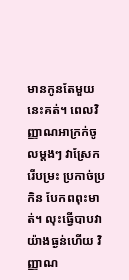មានកូនតែមួយនេះគត់។ ពេលវិញ្ញាណអាក្រក់ចូលម្ដងៗ វាស្រែក រើ‌បម្រះ ប្រកាច់‌ប្រកិន បែកពពុះមាត់។ លុះធ្វើបាបវាយ៉ាងធ្ងន់ហើយ វិញ្ញាណ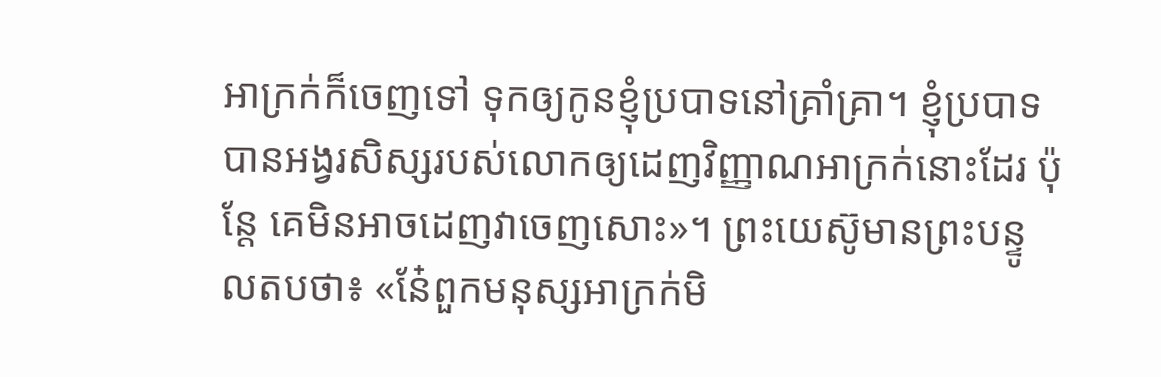អាក្រក់ក៏ចេញទៅ ទុកឲ្យកូនខ្ញុំប្របាទនៅគ្រាំ‌គ្រា។ ខ្ញុំប្របាទបានអង្វរសិស្សរបស់លោកឲ្យដេញវិញ្ញាណអាក្រក់នោះដែរ ប៉ុន្តែ គេមិនអាចដេញវាចេញសោះ»។ ព្រះ‌យេស៊ូមានព្រះ‌បន្ទូលតបថា៖ «នែ៎ពួកមនុស្សអាក្រក់មិ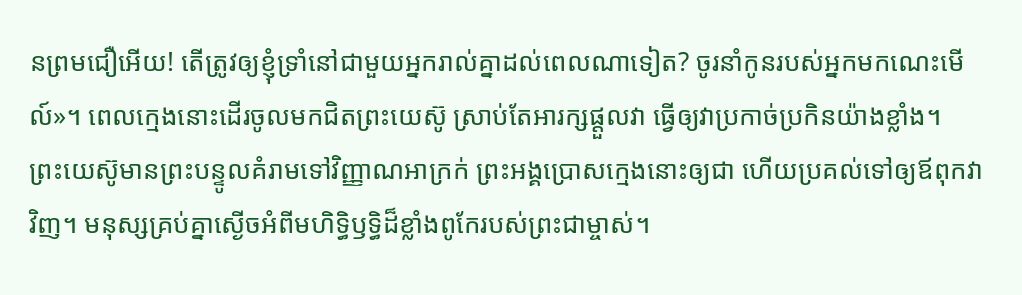នព្រមជឿអើយ! តើត្រូវឲ្យខ្ញុំទ្រាំនៅជាមួយអ្នករាល់គ្នាដល់ពេលណាទៀត? ចូរនាំកូនរបស់អ្នកមកណេះមើល៍»។ ពេលក្មេងនោះដើរចូលមកជិតព្រះ‌យេស៊ូ ស្រាប់តែអារក្សផ្ដួលវា ធ្វើឲ្យវាប្រកាច់‌ប្រកិនយ៉ាងខ្លាំង។ ព្រះ‌យេស៊ូមានព្រះ‌បន្ទូលគំរាមទៅវិញ្ញាណអាក្រក់ ព្រះអង្គប្រោសក្មេងនោះឲ្យជា ហើយប្រគល់ទៅឲ្យឪពុកវាវិញ។ មនុស្សគ្រប់គ្នាស្ងើចអំពីមហិទ្ធិ‌ឫទ្ធិដ៏ខ្លាំងពូកែរបស់ព្រះ‌ជាម្ចាស់។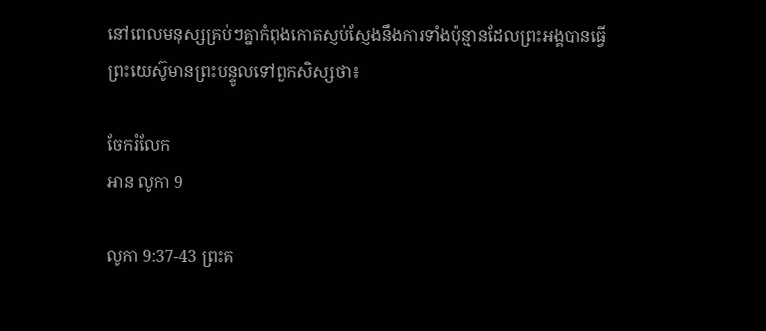នៅពេលមនុស្សគ្រប់ៗគ្នាកំពុងកោតស្ញប់‌ស្ញែងនឹងការទាំងប៉ុន្មានដែលព្រះអង្គបានធ្វើ ព្រះ‌យេស៊ូមានព្រះ‌បន្ទូលទៅពួកសិស្សថា៖

ចែករំលែក
អាន លូកា 9

លូកា 9:37-43 ព្រះគ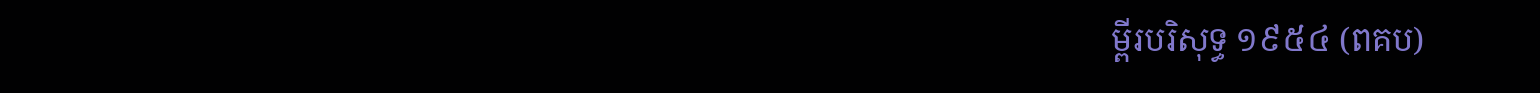ម្ពីរបរិសុទ្ធ ១៩៥៤ (ពគប)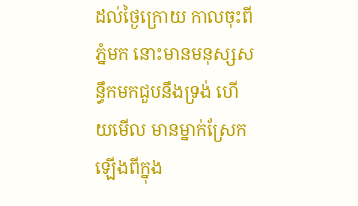ដល់ថ្ងៃក្រោយ កាលចុះពីភ្នំមក នោះមានមនុស្សសន្ធឹកមកជួបនឹងទ្រង់ ហើយមើល មានម្នាក់ស្រែកឡើងពីក្នុង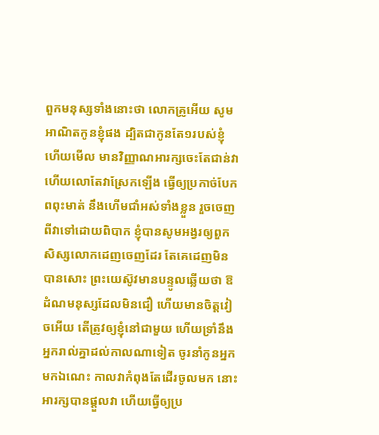ពួកមនុស្សទាំងនោះថា លោកគ្រូអើយ សូមអាណិតកូនខ្ញុំផង ដ្បិតជាកូនតែ១របស់ខ្ញុំ ហើយមើល មានវិញ្ញាណអារក្សចេះតែជាន់វា ហើយលោតែវាស្រែកឡើង ធ្វើឲ្យប្រកាច់បែកពពុះមាត់ នឹងហើមជាំអស់ទាំងខ្លួន រួចចេញពីវាទៅដោយពិបាក ខ្ញុំបានសូមអង្វរឲ្យពួកសិស្សលោកដេញចេញដែរ តែគេដេញមិនបានសោះ ព្រះ‌យេស៊ូវមានបន្ទូលឆ្លើយថា ឱដំណមនុស្សដែលមិនជឿ ហើយមានចិត្តវៀចអើយ តើត្រូវឲ្យខ្ញុំនៅជាមួយ ហើយទ្រាំនឹងអ្នករាល់គ្នាដល់កាលណាទៀត ចូរនាំកូនអ្នកមកឯណេះ កាលវាកំពុងតែដើរចូលមក នោះអារក្សបានផ្តួលវា ហើយធ្វើឲ្យប្រ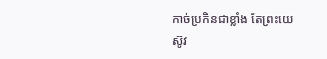កាច់‌ប្រកិនជាខ្លាំង តែព្រះ‌យេស៊ូវ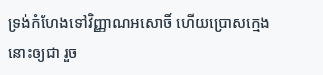ទ្រង់កំហែងទៅវិញ្ញាណអសោចិ៍ ហើយប្រោសក្មេងនោះឲ្យជា រួច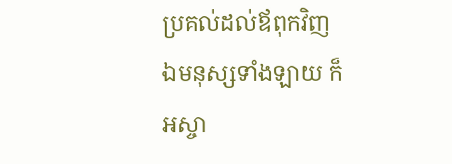ប្រគល់ដល់ឪពុកវិញ ឯមនុស្សទាំង‌ឡាយ ក៏អស្ចា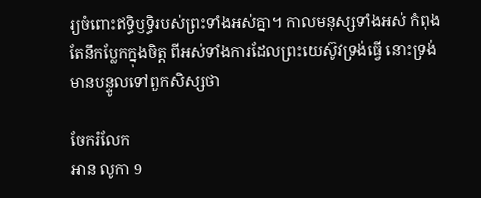រ្យចំពោះឥទ្ធិ‌ឫទ្ធិរបស់ព្រះទាំងអស់គ្នា។ កាលមនុស្សទាំងអស់ កំពុងតែនឹកប្លែកក្នុងចិត្ត ពីអស់ទាំងការដែលព្រះ‌យេស៊ូវទ្រង់ធ្វើ នោះទ្រង់មានបន្ទូលទៅពួកសិស្សថា

ចែករំលែក
អាន លូកា 9